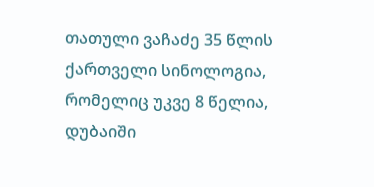თათული ვაჩაძე 35 წლის ქართველი სინოლოგია, რომელიც უკვე 8 წელია, დუბაიში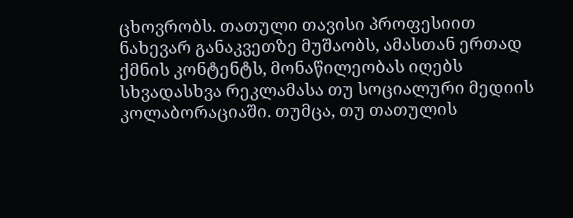ცხოვრობს. თათული თავისი პროფესიით ნახევარ განაკვეთზე მუშაობს, ამასთან ერთად ქმნის კონტენტს, მონაწილეობას იღებს სხვადასხვა რეკლამასა თუ სოციალური მედიის კოლაბორაციაში. თუმცა, თუ თათულის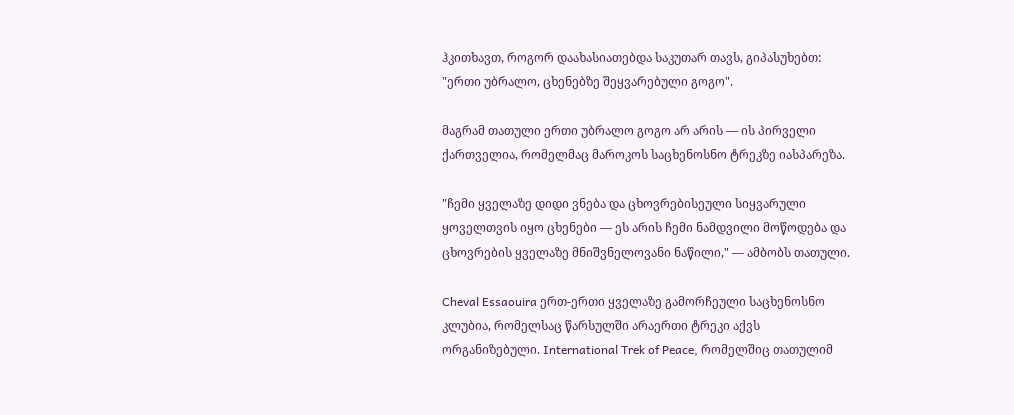ჰკითხავთ, როგორ დაახასიათებდა საკუთარ თავს, გიპასუხებთ: "ერთი უბრალო, ცხენებზე შეყვარებული გოგო".

მაგრამ თათული ერთი უბრალო გოგო არ არის — ის პირველი ქართველია, რომელმაც მაროკოს საცხენოსნო ტრეკზე იასპარეზა.

"ჩემი ყველაზე დიდი ვნება და ცხოვრებისეული სიყვარული ყოველთვის იყო ცხენები — ეს არის ჩემი ნამდვილი მოწოდება და ცხოვრების ყველაზე მნიშვნელოვანი ნაწილი," — ამბობს თათული.

Cheval Essaouira ერთ-ერთი ყველაზე გამორჩეული საცხენოსნო კლუბია, რომელსაც წარსულში არაერთი ტრეკი აქვს ორგანიზებული. International Trek of Peace, რომელშიც თათულიმ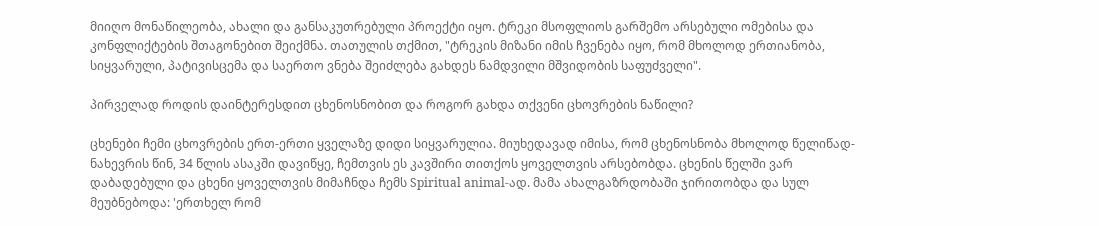მიიღო მონაწილეობა, ახალი და განსაკუთრებული პროექტი იყო. ტრეკი მსოფლიოს გარშემო არსებული ომებისა და კონფლიქტების შთაგონებით შეიქმნა. თათულის თქმით, "ტრეკის მიზანი იმის ჩვენება იყო, რომ მხოლოდ ერთიანობა, სიყვარული, პატივისცემა და საერთო ვნება შეიძლება გახდეს ნამდვილი მშვიდობის საფუძველი".

პირველად როდის დაინტერესდით ცხენოსნობით და როგორ გახდა თქვენი ცხოვრების ნაწილი?

ცხენები ჩემი ცხოვრების ერთ-ერთი ყველაზე დიდი სიყვარულია. მიუხედავად იმისა, რომ ცხენოსნობა მხოლოდ წელიწად-ნახევრის წინ, 34 წლის ასაკში დავიწყე, ჩემთვის ეს კავშირი თითქოს ყოველთვის არსებობდა. ცხენის წელში ვარ დაბადებული და ცხენი ყოველთვის მიმაჩნდა ჩემს Spiritual animal-ად. მამა ახალგაზრდობაში ჯირითობდა და სულ მეუბნებოდა: 'ერთხელ რომ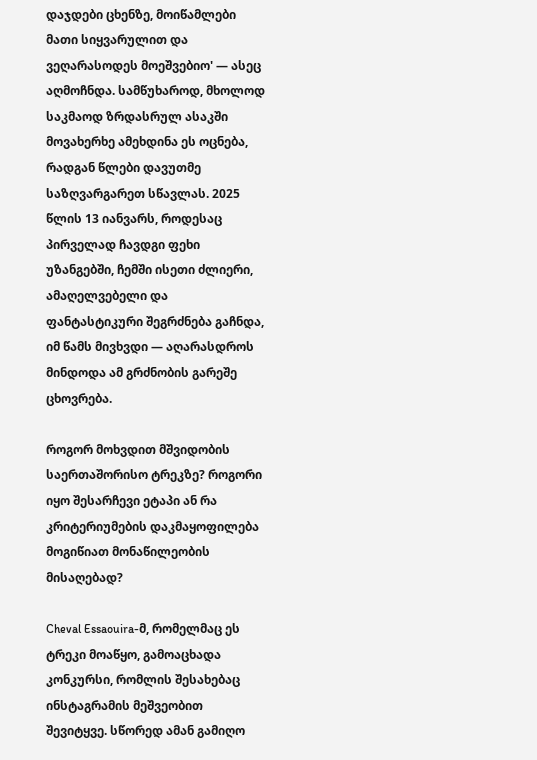დაჯდები ცხენზე, მოიწამლები მათი სიყვარულით და ვეღარასოდეს მოეშვებიო' — ასეც აღმოჩნდა. სამწუხაროდ, მხოლოდ საკმაოდ ზრდასრულ ასაკში მოვახერხე ამეხდინა ეს ოცნება, რადგან წლები დავუთმე საზღვარგარეთ სწავლას. 2025 წლის 13 იანვარს, როდესაც პირველად ჩავდგი ფეხი უზანგებში, ჩემში ისეთი ძლიერი, ამაღელვებელი და ფანტასტიკური შეგრძნება გაჩნდა, იმ წამს მივხვდი — აღარასდროს მინდოდა ამ გრძნობის გარეშე ცხოვრება.

როგორ მოხვდით მშვიდობის საერთაშორისო ტრეკზე? როგორი იყო შესარჩევი ეტაპი ან რა კრიტერიუმების დაკმაყოფილება მოგიწიათ მონაწილეობის მისაღებად?

Cheval Essaouira-მ, რომელმაც ეს ტრეკი მოაწყო, გამოაცხადა კონკურსი, რომლის შესახებაც ინსტაგრამის მეშვეობით შევიტყვე. სწორედ ამან გამიღო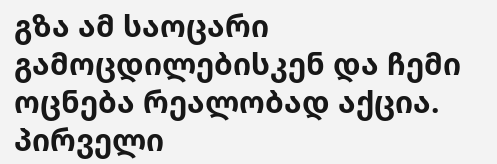გზა ამ საოცარი გამოცდილებისკენ და ჩემი ოცნება რეალობად აქცია. პირველი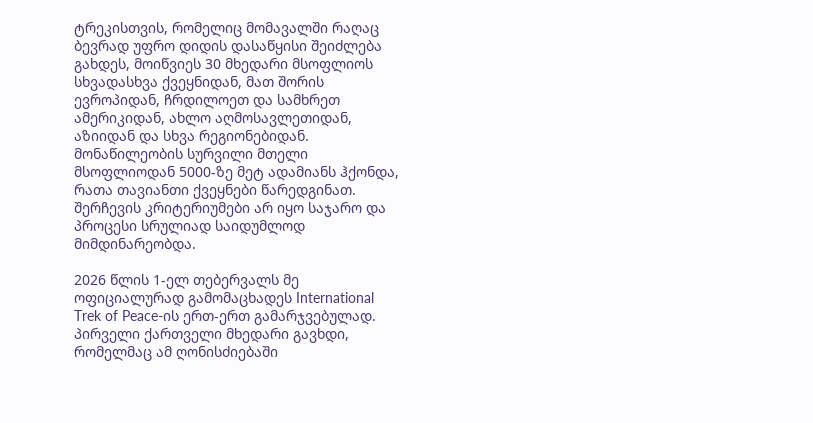ტრეკისთვის, რომელიც მომავალში რაღაც ბევრად უფრო დიდის დასაწყისი შეიძლება გახდეს, მოიწვიეს 30 მხედარი მსოფლიოს სხვადასხვა ქვეყნიდან, მათ შორის ევროპიდან, ჩრდილოეთ და სამხრეთ ამერიკიდან, ახლო აღმოსავლეთიდან, აზიიდან და სხვა რეგიონებიდან. მონაწილეობის სურვილი მთელი მსოფლიოდან 5000-ზე მეტ ადამიანს ჰქონდა, რათა თავიანთი ქვეყნები წარედგინათ. შერჩევის კრიტერიუმები არ იყო საჯარო და პროცესი სრულიად საიდუმლოდ მიმდინარეობდა.

2026 წლის 1-ელ თებერვალს მე ოფიციალურად გამომაცხადეს International Trek of Peace-ის ერთ-ერთ გამარჯვებულად. პირველი ქართველი მხედარი გავხდი, რომელმაც ამ ღონისძიებაში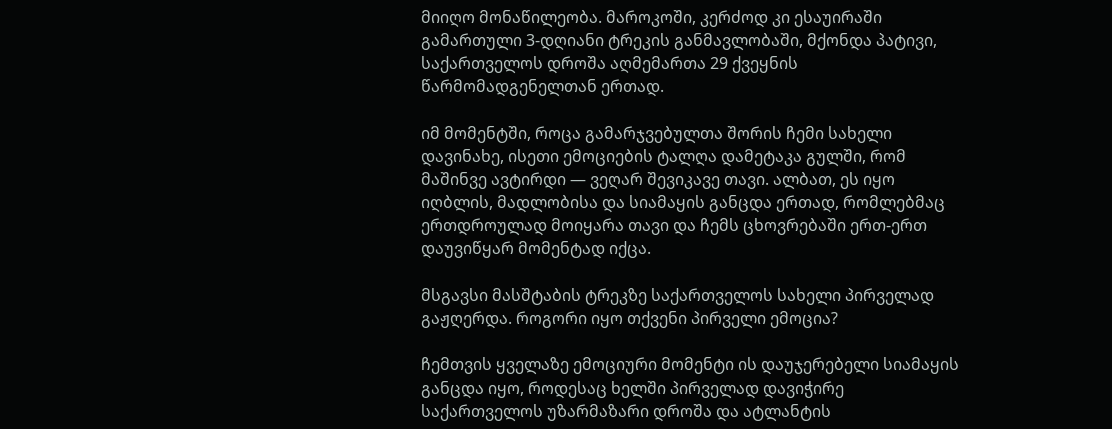მიიღო მონაწილეობა. მაროკოში, კერძოდ კი ესაუირაში გამართული 3-დღიანი ტრეკის განმავლობაში, მქონდა პატივი, საქართველოს დროშა აღმემართა 29 ქვეყნის წარმომადგენელთან ერთად.

იმ მომენტში, როცა გამარჯვებულთა შორის ჩემი სახელი დავინახე, ისეთი ემოციების ტალღა დამეტაკა გულში, რომ მაშინვე ავტირდი — ვეღარ შევიკავე თავი. ალბათ, ეს იყო იღბლის, მადლობისა და სიამაყის განცდა ერთად, რომლებმაც ერთდროულად მოიყარა თავი და ჩემს ცხოვრებაში ერთ-ერთ დაუვიწყარ მომენტად იქცა.

მსგავსი მასშტაბის ტრეკზე საქართველოს სახელი პირველად გაჟღერდა. როგორი იყო თქვენი პირველი ემოცია?

ჩემთვის ყველაზე ემოციური მომენტი ის დაუჯერებელი სიამაყის განცდა იყო, როდესაც ხელში პირველად დავიჭირე საქართველოს უზარმაზარი დროშა და ატლანტის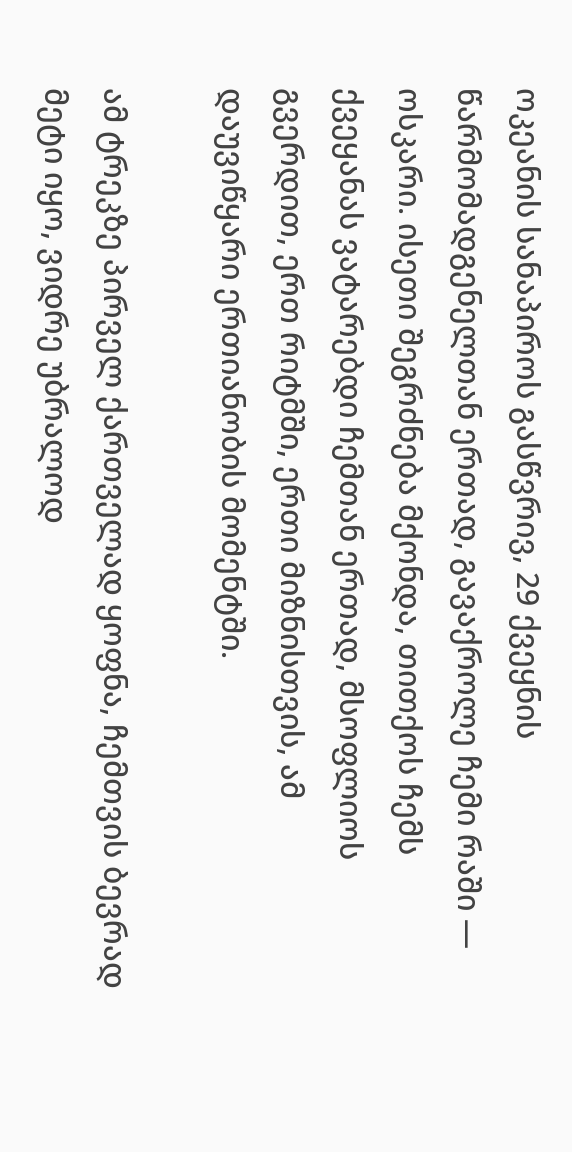ოკეანის სანაპიროს გასწვრივ, 29 ქვეყნის წარმომადგენელთან ერთად, გავაქროლე ჩემი რაში — ოსკარი. ისეთი შეგრძნება მქონდა, თითქოს ჩემს ქვეყანას ვატარებდი ჩემთან ერთად, მსოფლიოს გვერდით, ერთ რიტმში, ერთი მიზნისთვის, ამ დაუვიწყარი ერთიანობის მომენტში.

ამ ტრეკზე პირველ ქართველად ყოფნა, ჩემთვის ბევრად მეტი იყო, ვიდრე უბრალოდ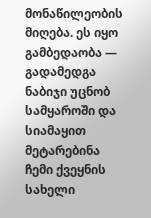მონაწილეობის მიღება. ეს იყო გამბედაობა — გადამედგა ნაბიჯი უცნობ სამყაროში და სიამაყით მეტარებინა ჩემი ქვეყნის სახელი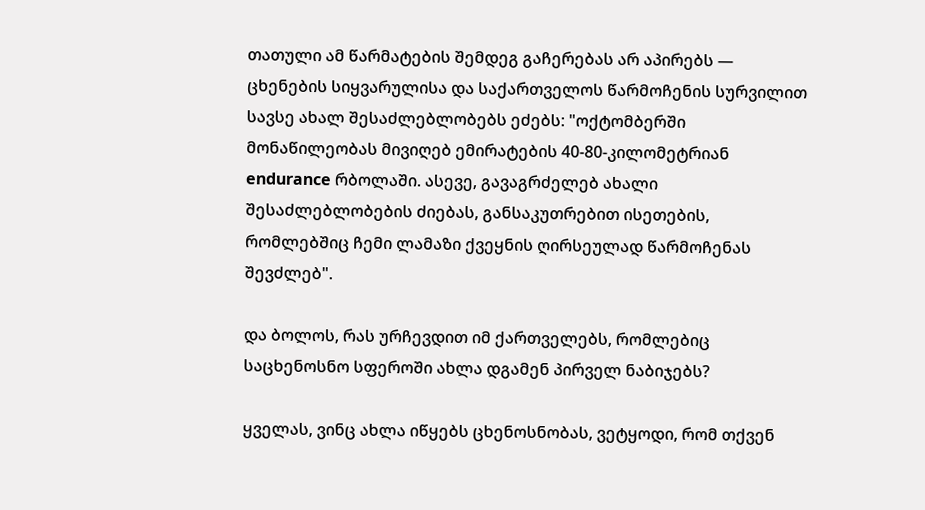თათული ამ წარმატების შემდეგ გაჩერებას არ აპირებს — ცხენების სიყვარულისა და საქართველოს წარმოჩენის სურვილით სავსე ახალ შესაძლებლობებს ეძებს: "ოქტომბერში მონაწილეობას მივიღებ ემირატების 40-80-კილომეტრიან endurance რბოლაში. ასევე, გავაგრძელებ ახალი შესაძლებლობების ძიებას, განსაკუთრებით ისეთების, რომლებშიც ჩემი ლამაზი ქვეყნის ღირსეულად წარმოჩენას შევძლებ".

და ბოლოს, რას ურჩევდით იმ ქართველებს, რომლებიც საცხენოსნო სფეროში ახლა დგამენ პირველ ნაბიჯებს?

ყველას, ვინც ახლა იწყებს ცხენოსნობას, ვეტყოდი, რომ თქვენ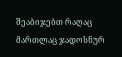შეაბიჯებთ რაღაც მართლაც ჯადოსნურ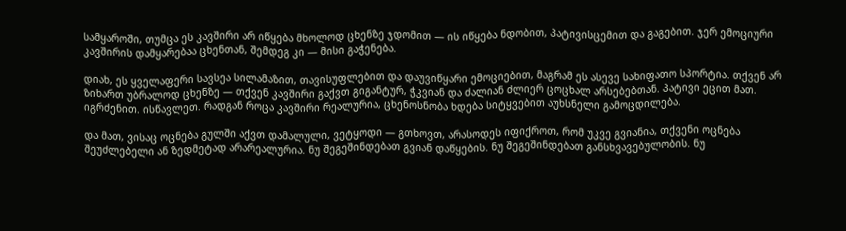სამყაროში, თუმცა ეს კავშირი არ იწყება მხოლოდ ცხენზე ჯდომით — ის იწყება ნდობით, პატივისცემით და გაგებით. ჯერ ემოციური კავშირის დამყარებაა ცხენთან, შემდეგ კი — მისი გაჭენება.

დიახ, ეს ყველაფერი სავსეა სილამაზით, თავისუფლებით და დაუვიწყარი ემოციებით, მაგრამ ეს ასევე სახიფათო სპორტია. თქვენ არ ზიხართ უბრალოდ ცხენზე — თქვენ კავშირი გაქვთ გიგანტურ, ჭკვიან და ძალიან ძლიერ ცოცხალ არსებებთან. პატივი ეცით მათ. იგრძენით. ისწავლეთ. რადგან როცა კავშირი რეალურია, ცხენოსნობა ხდება სიტყვებით აუხსნელი გამოცდილება.

და მათ, ვისაც ოცნება გულში აქვთ დამალული, ვეტყოდი — გთხოვთ, არასოდეს იფიქროთ, რომ უკვე გვიანია, თქვენი ოცნება შეუძლებელი ან ზედმეტად არარეალურია. ნუ შეგეშინდებათ გვიან დაწყების. ნუ შეგეშინდებათ განსხვავებულობის. ნუ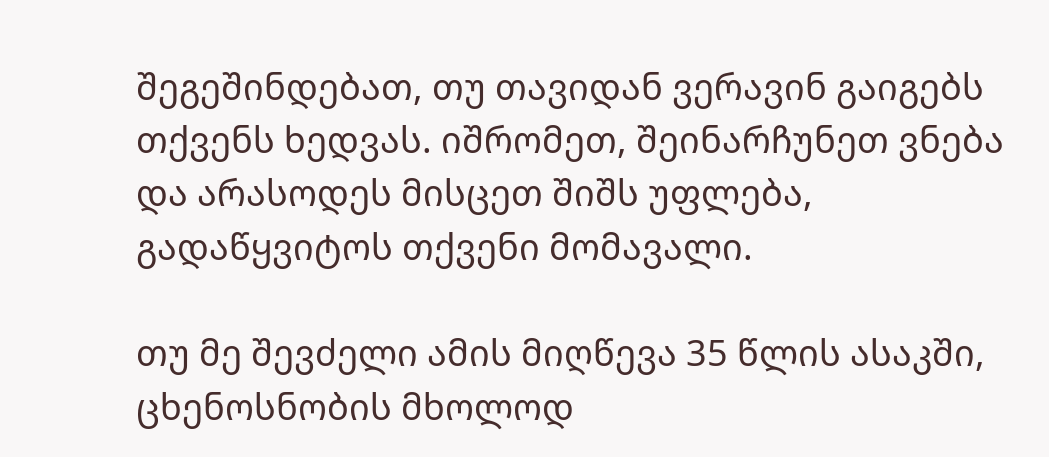შეგეშინდებათ, თუ თავიდან ვერავინ გაიგებს თქვენს ხედვას. იშრომეთ, შეინარჩუნეთ ვნება და არასოდეს მისცეთ შიშს უფლება, გადაწყვიტოს თქვენი მომავალი.

თუ მე შევძელი ამის მიღწევა 35 წლის ასაკში, ცხენოსნობის მხოლოდ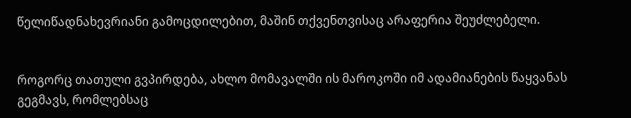წელიწადნახევრიანი გამოცდილებით, მაშინ თქვენთვისაც არაფერია შეუძლებელი.


როგორც თათული გვპირდება, ახლო მომავალში ის მაროკოში იმ ადამიანების წაყვანას გეგმავს, რომლებსაც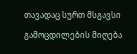თავადაც სურთ მსგავსი გამოცდილების მიღება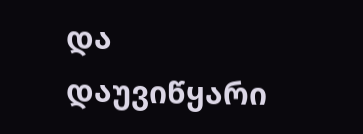და დაუვიწყარი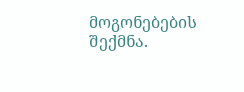მოგონებების შექმნა.